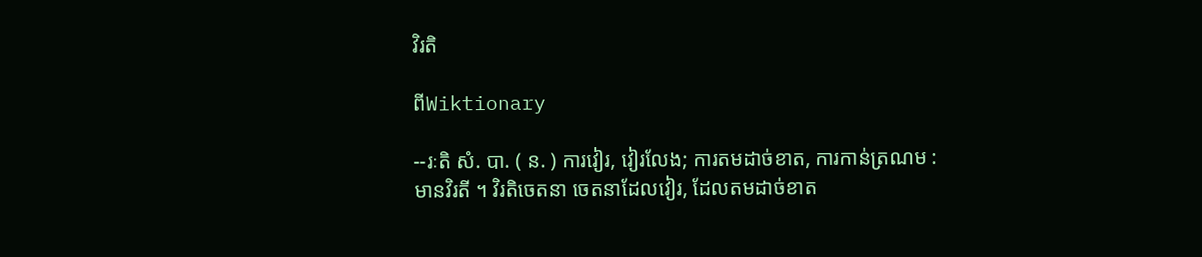វិរតិ

ពីWiktionary

--រៈតិ សំ. បា. ( ន. ) ការវៀរ, វៀរលែង; ការតមដាច់ខាត, ការកាន់ត្រណម : មានវិរតី ។ វិរតិចេតនា ចេតនាដែលវៀរ, ដែលតមដាច់ខាត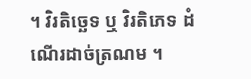។ វិរតិច្ឆេទ ឬ វិរតិភេទ ដំណើរដាច់ត្រណម ។